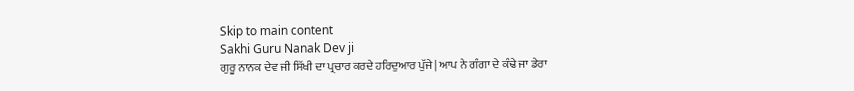Skip to main content
Sakhi Guru Nanak Dev ji
ਗੁਰੂ ਨਾਨਕ ਦੇਵ ਜੀ ਸਿੱਖੀ ਦਾ ਪ੍ਰਚਾਰ ਕਰਦੇ ਹਰਿਦੁਆਰ ਪੁੱਜੇ| ਆਪ ਨੇ ਗੰਗਾ ਦੇ ਕੰਢੇ ਜਾ ਡੇਰਾ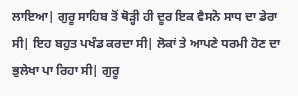ਲਾਇਆ| ਗੁਰੂ ਸਾਹਿਬ ਤੋਂ ਥੋੜ੍ਹੀ ਹੀ ਦੂਰ ਇਕ ਵੈਸਨੋ ਸਾਧ ਦਾ ਡੇਰਾ ਸੀ| ਇਹ ਬਹੁਤ ਪਖੰਡ ਕਰਦਾ ਸੀ| ਲੋਕਾਂ ਤੇ ਆਪਣੇ ਧਰਮੀ ਹੋਣ ਦਾ ਭੁਲੇਖਾ ਪਾ ਰਿਹਾ ਸੀ| ਗੁਰੂ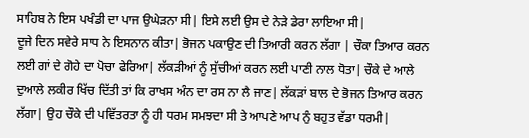ਸਾਹਿਬ ਨੇ ਇਸ ਪਖੰਡੀ ਦਾ ਪਾਜ ਉਘੇੜਨਾ ਸੀ| ਇਸੇ ਲਈ ਉਸ ਦੇ ਨੇੜੇ ਡੇਰਾ ਲਾਇਆ ਸੀ|
ਦੂਜੇ ਦਿਨ ਸਵੇਰੇ ਸਾਧ ਨੇ ਇਸਨਾਨ ਕੀਤਾ| ਭੋਜਨ ਪਕਾਉਣ ਦੀ ਤਿਆਰੀ ਕਰਨ ਲੱਗਾ | ਚੌਕਾ ਤਿਆਰ ਕਰਨ ਲਈ ਗਾਂ ਦੇ ਗੋਹੇ ਦਾ ਪੋਚਾ ਫੇਰਿਆ| ਲੱਕੜੀਆਂ ਨੂੰ ਸੁੱਚੀਆਂ ਕਰਨ ਲਈ ਪਾਣੀ ਨਾਲ ਧੋਤਾ| ਚੌਕੇ ਦੇ ਆਲੇ ਦੁਆਲੇ ਲਕੀਰ ਖਿੱਚ ਦਿੱਤੀ ਤਾਂ ਕਿ ਰਾਖਸ ਅੰਨ ਦਾ ਰਸ ਨਾ ਲੈ ਜਾਣ| ਲੱਕੜਾਂ ਬਾਲ ਦੇ ਭੋਜਨ ਤਿਆਰ ਕਰਨ ਲੱਗਾ| ਉਹ ਚੌਕੇ ਦੀ ਪਵਿੱਤਰਤਾ ਨੂੰ ਹੀ ਧਰਮ ਸਮਝਦਾ ਸੀ ਤੇ ਆਪਣੇ ਆਪ ਨੁੰ ਬਹੁਤ ਵੱਡਾ ਧਰਮੀ|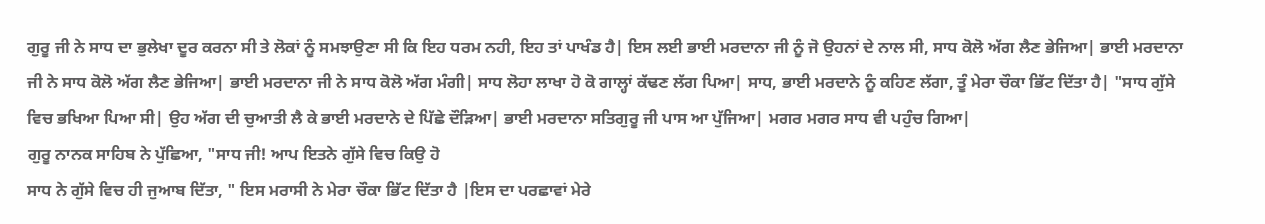ਗੁਰੂ ਜੀ ਨੇ ਸਾਧ ਦਾ ਭੁਲੇਖਾ ਦੂਰ ਕਰਨਾ ਸੀ ਤੇ ਲੋਕਾਂ ਨੂੰ ਸਮਝਾਉਣਾ ਸੀ ਕਿ ਇਹ ਧਰਮ ਨਹੀ, ਇਹ ਤਾਂ ਪਾਖੰਡ ਹੈ| ਇਸ ਲਈ ਭਾਈ ਮਰਦਾਨਾ ਜੀ ਨੂੰ ਜੋ ਉਹਨਾਂ ਦੇ ਨਾਲ ਸੀ, ਸਾਧ ਕੋਲੋ ਅੱਗ ਲੈਣ ਭੇਜਿਆ| ਭਾਈ ਮਰਦਾਨਾ ਜੀ ਨੇ ਸਾਧ ਕੋਲੋ ਅੱਗ ਲੈਣ ਭੇਜਿਆ| ਭਾਈ ਮਰਦਾਨਾ ਜੀ ਨੇ ਸਾਧ ਕੋਲੋ ਅੱਗ ਮੰਗੀ| ਸਾਧ ਲੋਹਾ ਲਾਖਾ ਹੋ ਕੋ ਗਾਲ੍ਹਾਂ ਕੱਢਣ ਲੱਗ ਪਿਆ| ਸਾਧ, ਭਾਈ ਮਰਦਾਨੇ ਨੂੰ ਕਹਿਣ ਲੱਗਾ, ਤੂੰ ਮੇਰਾ ਚੌਕਾ ਭਿੱਟ ਦਿੱਤਾ ਹੈ| "ਸਾਧ ਗੁੱਸੇ ਵਿਚ ਭਖਿਆ ਪਿਆ ਸੀ| ਉਹ ਅੱਗ ਦੀ ਚੁਆਤੀ ਲੈ ਕੇ ਭਾਈ ਮਰਦਾਨੇ ਦੇ ਪਿੱਛੇ ਦੌੜਿਆ| ਭਾਈ ਮਰਦਾਨਾ ਸਤਿਗੁਰੂ ਜੀ ਪਾਸ ਆ ਪੁੱਜਿਆ| ਮਗਰ ਮਗਰ ਸਾਧ ਵੀ ਪਹੁੰਚ ਗਿਆ|
ਗੁਰੂ ਨਾਨਕ ਸਾਹਿਬ ਨੇ ਪੁੱਛਿਆ, "ਸਾਧ ਜੀ! ਆਪ ਇਤਨੇ ਗੁੱਸੇ ਵਿਚ ਕਿਉ ਹੋ
ਸਾਧ ਨੇ ਗੁੱਸੇ ਵਿਚ ਹੀ ਜੁਆਬ ਦਿੱਤਾ, " ਇਸ ਮਰਾਸੀ ਨੇ ਮੇਰਾ ਚੌਕਾ ਭਿੱਟ ਦਿੱਤਾ ਹੈ |ਇਸ ਦਾ ਪਰਛਾਵਾਂ ਮੇਰੇ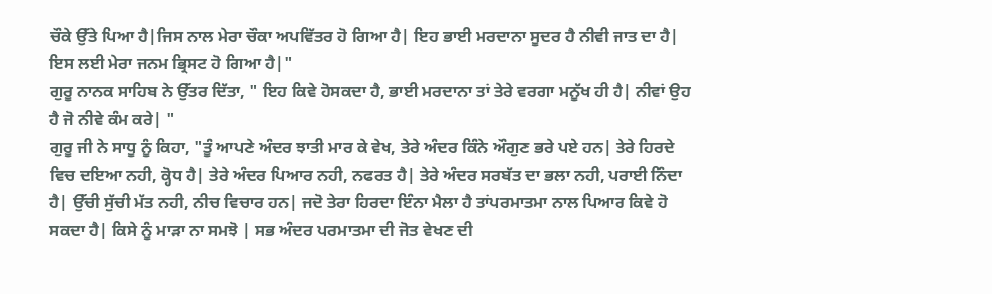ਚੌਕੇ ਉੱਤੇ ਪਿਆ ਹੈ|ਜਿਸ ਨਾਲ ਮੇਰਾ ਚੌਕਾ ਅਪਵਿੱਤਰ ਹੋ ਗਿਆ ਹੈ| ਇਹ ਭਾਈ ਮਰਦਾਨਾ ਸੂਦਰ ਹੈ ਨੀਵੀ ਜਾਤ ਦਾ ਹੈ| ਇਸ ਲਈ ਮੇਰਾ ਜਨਮ ਭ੍ਰਿਸਟ ਹੋ ਗਿਆ ਹੈ|"
ਗੁਰੂ ਨਾਨਕ ਸਾਹਿਬ ਨੇ ਉੱਤਰ ਦਿੱਤਾ, " ਇਹ ਕਿਵੇ ਹੋਸਕਦਾ ਹੈ, ਭਾਈ ਮਰਦਾਨਾ ਤਾਂ ਤੇਰੇ ਵਰਗਾ ਮਨੂੱਖ ਹੀ ਹੈ| ਨੀਵਾਂ ਉਹ ਹੈ ਜੋ ਨੀਵੇ ਕੰਮ ਕਰੇ| "
ਗੁਰੂ ਜੀ ਨੇ ਸਾਧੂ ਨੂੰ ਕਿਹਾ, "ਤੂੰ ਆਪਣੇ ਅੰਦਰ ਝਾਤੀ ਮਾਰ ਕੇ ਵੇਖ, ਤੇਰੇ ਅੰਦਰ ਕਿੰਨੇ ਔਗੁਣ ਭਰੇ ਪਏ ਹਨ| ਤੇਰੇ ਹਿਰਦੇ ਵਿਚ ਦਇਆ ਨਹੀ, ਕ੍ਹੋਧ ਹੈ| ਤੇਰੇ ਅੰਦਰ ਪਿਆਰ ਨਹੀ, ਨਫਰਤ ਹੈ| ਤੇਰੇ ਅੰਦਰ ਸਰਬੱਤ ਦਾ ਭਲਾ ਨਹੀ, ਪਰਾਈ ਨਿੰਦਾ ਹੈ| ਉੱਚੀ ਸੁੱਚੀ ਮੱਤ ਨਹੀ, ਨੀਚ ਵਿਚਾਰ ਹਨ| ਜਦੋ ਤੇਰਾ ਹਿਰਦਾ ਇੰਨਾ ਮੈਲਾ ਹੈ ਤਾਂਪਰਮਾਤਮਾ ਨਾਲ ਪਿਆਰ ਕਿਵੇ ਹੋ ਸਕਦਾ ਹੈ| ਕਿਸੇ ਨੂੰ ਮਾੜਾ ਨਾ ਸਮਝੋ | ਸਭ ਅੰਦਰ ਪਰਮਾਤਮਾ ਦੀ ਜੋਤ ਵੇਖਣ ਦੀ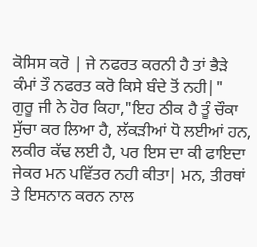ਕੋਸਿਸ ਕਰੋ | ਜੇ ਨਫਰਤ ਕਰਨੀ ਹੈ ਤਾਂ ਭੈੜੇ ਕੰਮਾਂ ਤੌ ਨਫਰਤ ਕਰੋ ਕਿਸੇ ਬੰਦੇ ਤੋਂ ਨਹੀ|"
ਗੁਰੂ ਜੀ ਨੇ ਹੋਰ ਕਿਹਾ,"ਇਹ ਠੀਕ ਹੈ ਤੂੰ ਚੌਕਾ ਸੁੱਚਾ ਕਰ ਲਿਆ ਹੈ, ਲੱਕੜੀਆਂ ਧੋ ਲਈਆਂ ਹਨ, ਲਕੀਰ ਕੱਢ ਲਈ ਹੈ, ਪਰ ਇਸ ਦਾ ਕੀ ਫਾਇਦਾ ਜੇਕਰ ਮਨ ਪਵਿੱਤਰ ਨਹੀ ਕੀਤਾ| ਮਨ, ਤੀਰਥਾਂ ਤੇ ਇਸਨਾਨ ਕਰਨ ਨਾਲ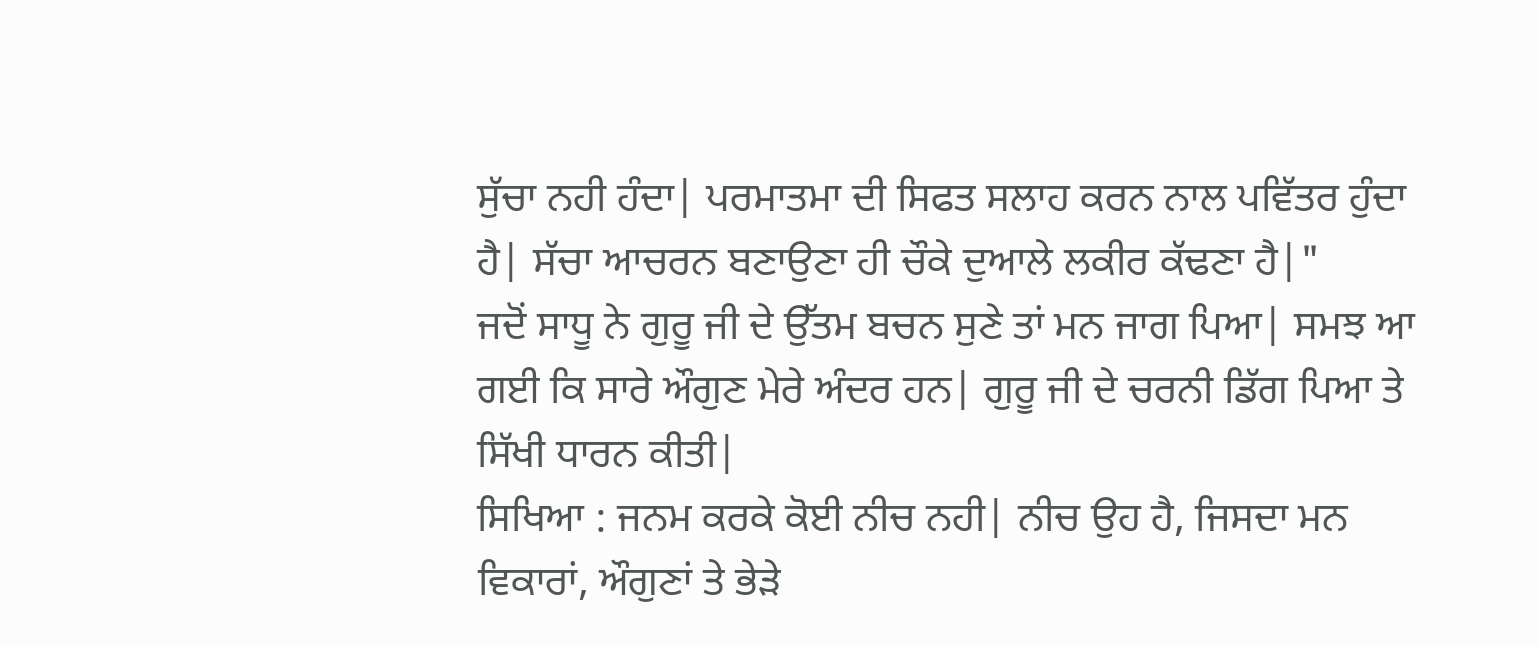ਸੁੱਚਾ ਨਹੀ ਹੰਦਾ| ਪਰਮਾਤਮਾ ਦੀ ਸਿਫਤ ਸਲਾਹ ਕਰਨ ਨਾਲ ਪਵਿੱਤਰ ਹੁੰਦਾ ਹੈ| ਸੱਚਾ ਆਚਰਨ ਬਣਾਉਣਾ ਹੀ ਚੌਕੇ ਦੁਆਲੇ ਲਕੀਰ ਕੱਢਣਾ ਹੈ|"
ਜਦੋਂ ਸਾਧੂ ਨੇ ਗੁਰੂ ਜੀ ਦੇ ਉੱਤਮ ਬਚਨ ਸੁਣੇ ਤਾਂ ਮਨ ਜਾਗ ਪਿਆ| ਸਮਝ ਆ ਗਈ ਕਿ ਸਾਰੇ ਔਗੁਣ ਮੇਰੇ ਅੰਦਰ ਹਨ| ਗੁਰੂ ਜੀ ਦੇ ਚਰਨੀ ਡਿੱਗ ਪਿਆ ਤੇ ਸਿੱਖੀ ਧਾਰਨ ਕੀਤੀ|
ਸਿਖਿਆ : ਜਨਮ ਕਰਕੇ ਕੋਈ ਨੀਚ ਨਹੀ| ਨੀਚ ਉਹ ਹੈ, ਜਿਸਦਾ ਮਨ ਵਿਕਾਰਾਂ, ਔਗੁਣਾਂ ਤੇ ਭੇੜੇ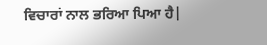ਵਿਚਾਰਾਂ ਨਾਲ ਭਰਿਆ ਪਿਆ ਹੈ|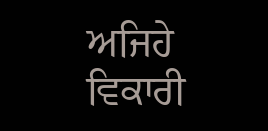ਅਜਿਹੇ ਵਿਕਾਰੀ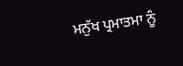ਮਨੁੱਖ ਪ੍ਰਮਾਤਮਾ ਨੂੰ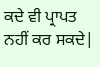ਕਦੇ ਵੀ ਪ੍ਰਾਪਤ ਨਹੀਂ ਕਰ ਸਕਦੇ|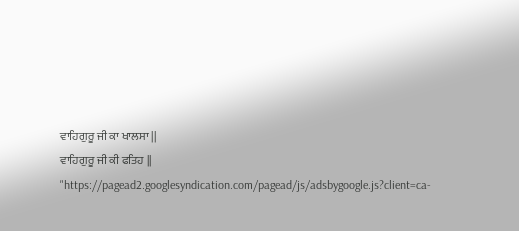ਵਾਹਿਗੁਰੂ ਜੀ ਕਾ ਖਾਲਸਾ ||
ਵਾਹਿਗੁਰੂ ਜੀ ਕੀ ਫਤਿਹ ||
"https://pagead2.googlesyndication.com/pagead/js/adsbygoogle.js?client=ca-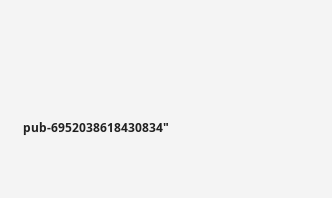pub-6952038618430834"